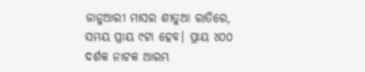ଜାନୁଆରୀ ମାସର ଶୀତୁଆ ରାତିରେ, ସମୟ ପ୍ରାୟ ୯ଟା ହେବ। ପ୍ରାୟ ୪୦୦ ଦର୍ଶକ ନାଟକ ଆରମ୍ଭ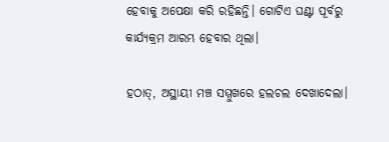ହେବାକୁ ଅପେକ୍ଷା କରି ରହିଛନ୍ତି। ଗୋଟିଏ ଘଣ୍ଟା ପୂର୍ବରୁ କାର୍ଯ୍ୟକ୍ରମ ଆରମ୍ଭ ହେବାର ଥିଲା।

ହଠାତ୍‌, ଅସ୍ଥାୟୀ ମଞ୍ଚ ସମ୍ମୁଖରେ ହଲଚଲ ଦେଖାଦେଲା।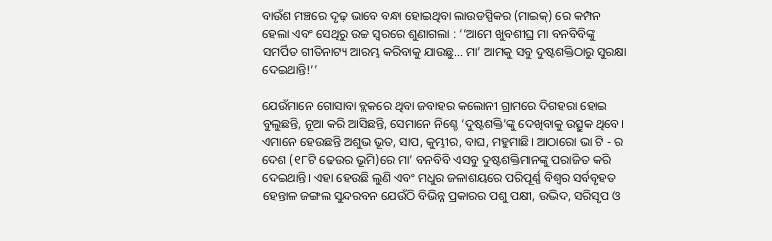ବାଉଁଶ ମଞ୍ଚରେ ଦୃଢ଼ ଭାବେ ବନ୍ଧା ହୋଇଥିବା ଲାଉଡସ୍ପିକର (ମାଇକ୍‌) ରେ କମ୍ପନ ହେଲା ଏବଂ ସେଥିରୁ ଉଚ୍ଚ ସ୍ୱରରେ ଶୁଣାଗଲା : ‘‘ଆମେ ଖୁବଶୀଘ୍ର ମା ବନବିବିଙ୍କୁ ସମର୍ପିତ ଗୀତିନାଟ୍ୟ ଆରମ୍ଭ କରିବାକୁ ଯାଉଛୁ… ମା’ ଆମକୁ ସବୁ ଦୁଷ୍ଟଶକ୍ତିଠାରୁ ସୁରକ୍ଷା ଦେଇଥାନ୍ତି!’’

ଯେଉଁମାନେ ଗୋସାବା ବ୍ଲକରେ ଥିବା ଜବାହର କଲୋନୀ ଗ୍ରାମରେ ଦିଗହରା ହୋଇ ବୁଲୁଛନ୍ତି, ନୂଆ କରି ଆସିଛନ୍ତି, ସେମାନେ ନିଶ୍ଚେ ‘ଦୁଷ୍ଟଶକ୍ତି’ଙ୍କୁ ଦେଖିବାକୁ ଉତ୍ସୁକ ଥିବେ। ଏମାନେ ହେଉଛନ୍ତି ଅଶୁଭ ଭୂତ, ସାପ, କୁମ୍ଭୀର, ବାଘ, ମହୁମାଛି। ଆଠାରୋ ଭା ଟି - ର ଦେଶ (୧୮ଟି ଢେଉର ଭୂମି)ରେ ମା’ ବନବିବି ଏସବୁ ଦୁଷ୍ଟଶକ୍ତିମାନଙ୍କୁ ପରାଜିତ କରି ଦେଇଥାନ୍ତି। ଏହା ହେଉଛି ଲୁଣି ଏବଂ ମଧୁର ଜଳାଶୟରେ ପରିପୂର୍ଣ୍ଣ ବିଶ୍ୱର ସର୍ବବୃହତ ହେନ୍ତାଳ ଜଙ୍ଗଲ ସୁନ୍ଦରବନ ଯେଉଁଠି ବିଭିନ୍ନ ପ୍ରକାରର ପଶୁ ପକ୍ଷୀ, ଉଦ୍ଭିଦ, ସରିସୃପ ଓ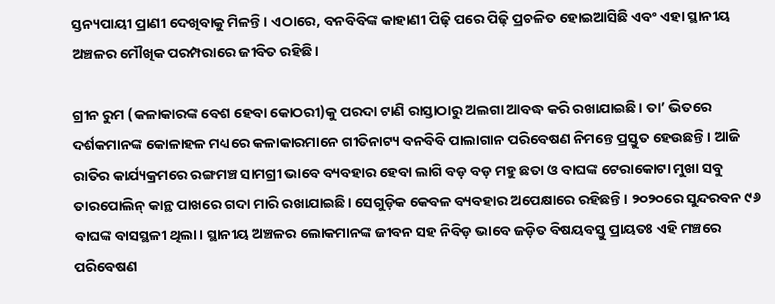ସ୍ତନ୍ୟପାୟୀ ପ୍ରାଣୀ ଦେଖିବାକୁ ମିଳନ୍ତି। ଏଠାରେ, ବନବିବିଙ୍କ କାହାଣୀ ପିଢ଼ି ପରେ ପିଢ଼ି ପ୍ରଚଳିତ ହୋଇଆସିଛି ଏବଂ ଏହା ସ୍ଥାନୀୟ ଅଞ୍ଚଳର ମୌଖିକ ପରମ୍ପରାରେ ଜୀବିତ ରହିଛି।

ଗ୍ରୀନ ରୁମ (କଳାକାରଙ୍କ ବେଶ ହେବା କୋଠରୀ)କୁ ପରଦା ଟାଣି ରାସ୍ତାଠାରୁ ଅଲଗା ଆବଦ୍ଧ କରି ରଖାଯାଇଛି। ତା’ ଭିତରେ ଦର୍ଶକମାନଙ୍କ କୋଳାହଳ ମଧ୍ୟରେ କଳାକାରମାନେ ଗୀତିନାଟ୍ୟ ବନବିବି ପାଲାଗାନ ପରିବେଷଣ ନିମନ୍ତେ ପ୍ରସ୍ତୁତ ହେଉଛନ୍ତି। ଆଜି ରାତିର କାର୍ଯ୍ୟକ୍ରମରେ ରଙ୍ଗମଞ୍ଚ ସାମଗ୍ରୀ ଭାବେ ବ୍ୟବହାର ହେବା ଲାଗି ବଡ଼ ବଡ଼ ମହୁ ଛତା ଓ ବାଘଙ୍କ ଟେରାକୋଟା ମୁଖା ସବୁ ତାରପୋଲିନ୍ କାନ୍ଥ ପାଖରେ ଗଦା ମାରି ରଖାଯାଇଛି। ସେଗୁଡ଼ିକ କେବଳ ବ୍ୟବହାର ଅପେକ୍ଷାରେ ରହିଛନ୍ତି। ୨୦୨୦ରେ ସୁନ୍ଦରବନ ୯୬ ବାଘଙ୍କ ବାସସ୍ଥଳୀ ଥିଲା। ସ୍ଥାନୀୟ ଅଞ୍ଚଳର ଲୋକମାନଙ୍କ ଜୀବନ ସହ ନିବିଡ଼ ଭାବେ ଜଡ଼ିତ ବିଷୟବସ୍ତୁ ପ୍ରାୟତଃ ଏହି ମଞ୍ଚରେ ପରିବେଷଣ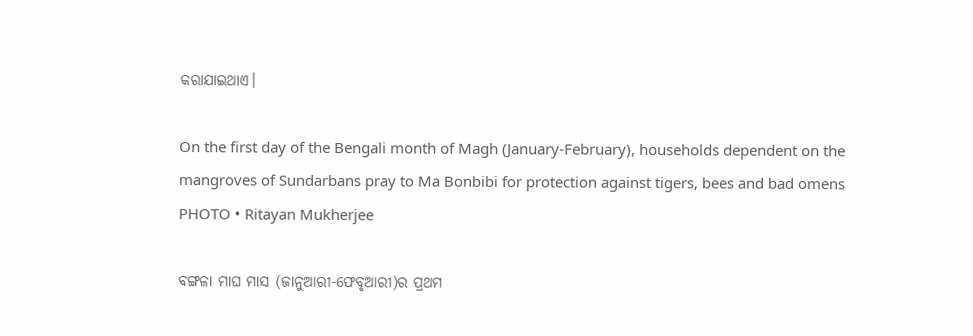କରାଯାଇଥାଏ।

On the first day of the Bengali month of Magh (January-February), households dependent on the mangroves of Sundarbans pray to Ma Bonbibi for protection against tigers, bees and bad omens
PHOTO • Ritayan Mukherjee

ବଙ୍ଗଳା ମାଘ ମାସ (ଜାନୁଆରୀ-ଫେବୃଆରୀ)ର ପ୍ରଥମ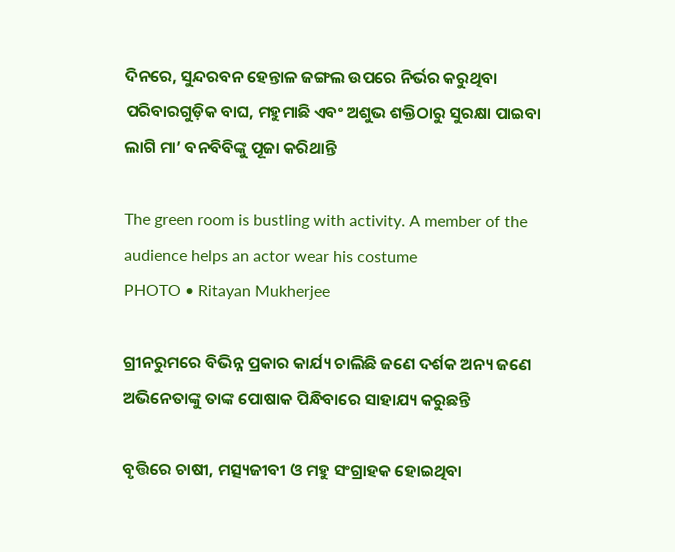ଦିନରେ, ସୁନ୍ଦରବନ ହେନ୍ତାଳ ଜଙ୍ଗଲ ଉପରେ ନିର୍ଭର କରୁଥିବା ପରିବାରଗୁଡ଼ିକ ବାଘ, ମହୁମାଛି ଏବଂ ଅଶୁଭ ଶକ୍ତିଠାରୁ ସୁରକ୍ଷା ପାଇବା ଲାଗି ମା’ ବନବିବିଙ୍କୁ ପୂଜା କରିଥାନ୍ତି

The green room is bustling with activity. A member of the audience helps an actor wear his costume
PHOTO • Ritayan Mukherjee

ଗ୍ରୀନରୁମରେ ବିଭିନ୍ନ ପ୍ରକାର କାର୍ଯ୍ୟ ଚାଲିଛି ଜଣେ ଦର୍ଶକ ଅନ୍ୟ ଜଣେ ଅଭିନେତାଙ୍କୁ ତାଙ୍କ ପୋଷାକ ପିନ୍ଧିବାରେ ସାହାଯ୍ୟ କରୁଛନ୍ତି

ବୃତ୍ତିରେ ଚାଷୀ, ମତ୍ସ୍ୟଜୀବୀ ଓ ମହୁ ସଂଗ୍ରାହକ ହୋଇଥିବା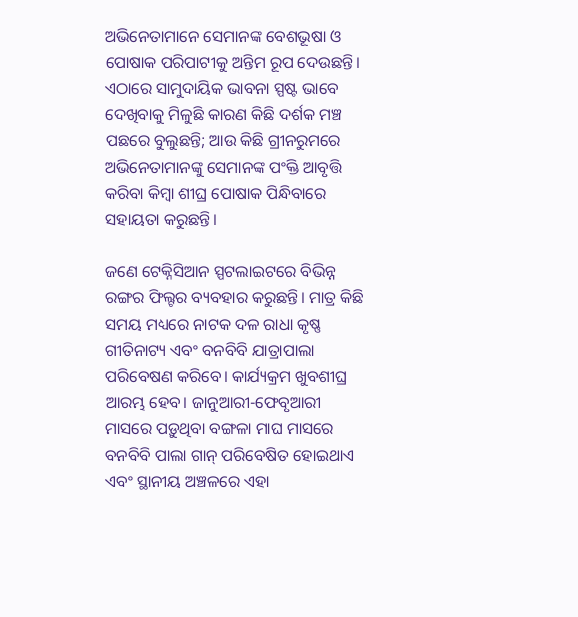ଅଭିନେତାମାନେ ସେମାନଙ୍କ ବେଶଭୂଷା ଓ ପୋଷାକ ପରିପାଟୀକୁ ଅନ୍ତିମ ରୂପ ଦେଉଛନ୍ତି। ଏଠାରେ ସାମୁଦାୟିକ ଭାବନା ସ୍ପଷ୍ଟ ଭାବେ ଦେଖିବାକୁ ମିଳୁଛି କାରଣ କିଛି ଦର୍ଶକ ମଞ୍ଚ ପଛରେ ବୁଲୁଛନ୍ତି; ଆଉ କିଛି ଗ୍ରୀନରୁମରେ ଅଭିନେତାମାନଙ୍କୁ ସେମାନଙ୍କ ପଂକ୍ତି ଆବୃତ୍ତି କରିବା କିମ୍ବା ଶୀଘ୍ର ପୋଷାକ ପିନ୍ଧିବାରେ ସହାୟତା କରୁଛନ୍ତି।

ଜଣେ ଟେକ୍ନିସିଆନ ସ୍ପଟଲାଇଟରେ ବିଭିନ୍ନ ରଙ୍ଗର ଫିଲ୍ଟର ବ୍ୟବହାର କରୁଛନ୍ତି। ମାତ୍ର କିଛି ସମୟ ମଧ୍ୟରେ ନାଟକ ଦଳ ରାଧା କୃଷ୍ଣ ଗୀତିନାଟ୍ୟ ଏବଂ ବନବିବି ଯାତ୍ରାପାଲା ପରିବେଷଣ କରିବେ। କାର୍ଯ୍ୟକ୍ରମ ଖୁବଶୀଘ୍ର ଆରମ୍ଭ ହେବ। ଜାନୁଆରୀ-ଫେବୃଆରୀ ମାସରେ ପଡ଼ୁଥିବା ବଙ୍ଗଳା ମାଘ ମାସରେ ବନବିବି ପାଲା ଗାନ୍‌ ପରିବେଷିତ ହୋଇଥାଏ ଏବଂ ସ୍ଥାନୀୟ ଅଞ୍ଚଳରେ ଏହା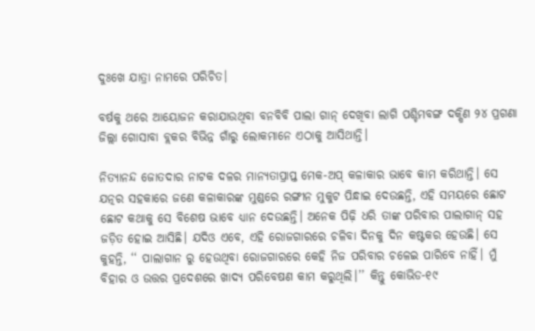ଦୁଃଖେ ଯାତ୍ରା ନାମରେ ପରିଚିତ।

ବର୍ଷକୁ ଥରେ ଆୟୋଜନ କରାଯାଉଥିବା ବନବିବି ପାଲା ଗାନ୍‌ ଦେଖିବା ଲାଗି ପଶ୍ଚିମବଙ୍ଗ ଦକ୍ଷିଣ ୨୪ ପ୍ରଗଣା ଜିଲ୍ଲା ଗୋସାବା ବ୍ଲକର ବିଭିନ୍ନ ଗାଁରୁ ଲୋକମାନେ ଏଠାକୁ ଆସିଥାନ୍ତି।

ନିତ୍ୟାନନ୍ଦ ଜୋତଦାର ନାଟକ ଦଳର ମାନ୍ୟତାପ୍ରାପ୍ତ ମେକ-ଅପ୍‌ କଳାକାର ଭାବେ କାମ କରିଥାନ୍ତି। ସେ ଯତ୍ନର ସହକାରେ ଜଣେ କଳାକାରଙ୍କ ମୁଣ୍ଡରେ ରଙ୍ଗୀନ ମୁକୁଟ ପିନ୍ଧାଇ ଦେଉଛନ୍ତି, ଏହି ସମୟରେ ଛୋଟ ଛୋଟ କଥାକୁ ସେ ବିଶେଷ ଭାବେ ଧ୍ୟାନ ଦେଉଛନ୍ତି। ଅନେକ ପିଢ଼ି ଧରି ତାଙ୍କ ପରିବାର ପାଲାଗାନ୍‌ ସହ ଜଡ଼ିତ ହୋଇ ଆସିଛି। ଯଦିଓ ଏବେ, ଏହି ରୋଜଗାରରେ ଚଳିବା ଦିନକୁ ଦିନ କଷ୍ଟକର ହେଉଛି। ସେ କୁହନ୍ତି, ‘‘ ପାଲାଗାନ ରୁ ହେଉଥିବା ରୋଜଗାରରେ କେହି ନିଜ ପରିବାର ଚଳେଇ ପାରିବେ ନାହିଁ। ମୁଁ ବିହାର ଓ ଉତ୍ତର ପ୍ରଦେଶରେ ଖାଦ୍ୟ ପରିବେଷଣ କାମ କରୁଥିଲି।’’ କିନ୍ତୁ କୋଭିଡ-୧୯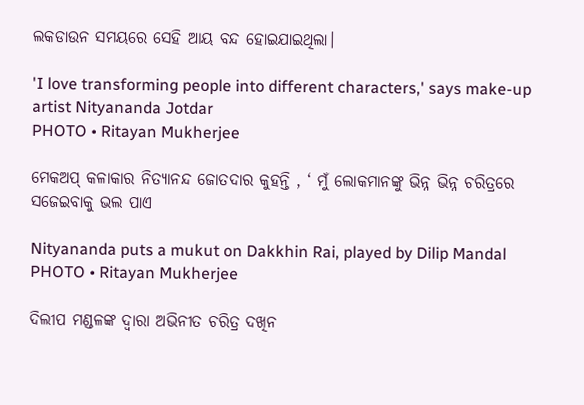ଲକଡାଉନ ସମୟରେ ସେହି ଆୟ ବନ୍ଦ ହୋଇଯାଇଥିଲା।

'I love transforming people into different characters,' says make-up artist Nityananda Jotdar
PHOTO • Ritayan Mukherjee

ମେକଅପ୍‌ କଳାକାର ନିତ୍ୟାନନ୍ଦ ଜୋତଦାର କୁହନ୍ତି , ‘ ମୁଁ ଲୋକମାନଙ୍କୁ ଭିନ୍ନ ଭିନ୍ନ ଚରିତ୍ରରେ ସଜେଇବାକୁ ଭଲ ପାଏ

Nityananda puts a mukut on Dakkhin Rai, played by Dilip Mandal
PHOTO • Ritayan Mukherjee

ଦିଲୀପ ମଣ୍ଡଳଙ୍କ ଦ୍ୱାରା ଅଭିନୀତ ଚରିତ୍ର ଦଖିନ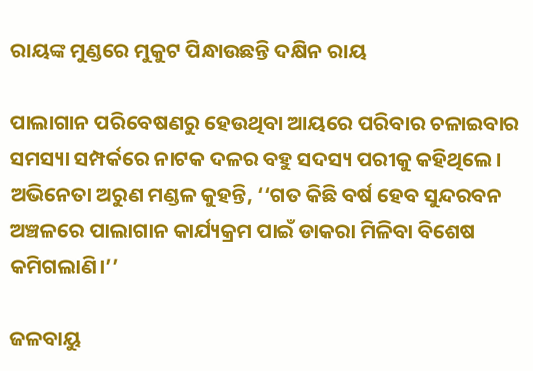ରାୟଙ୍କ ମୁଣ୍ଡରେ ମୁକୁଟ ପିନ୍ଧାଉଛନ୍ତି ଦକ୍ଷିନ ରାୟ

ପାଲାଗାନ ପରିବେଷଣରୁ ହେଉଥିବା ଆୟରେ ପରିବାର ଚଳାଇବାର ସମସ୍ୟା ସମ୍ପର୍କରେ ନାଟକ ଦଳର ବହୁ ସଦସ୍ୟ ପରୀକୁ କହିଥିଲେ। ଅଭିନେତା ଅରୁଣ ମଣ୍ଡଳ କୁହନ୍ତି, ‘‘ଗତ କିଛି ବର୍ଷ ହେବ ସୁନ୍ଦରବନ ଅଞ୍ଚଳରେ ପାଲାଗାନ କାର୍ଯ୍ୟକ୍ରମ ପାଇଁ ଡାକରା ମିଳିବା ବିଶେଷ କମିଗଲାଣି।’’

ଜଳବାୟୁ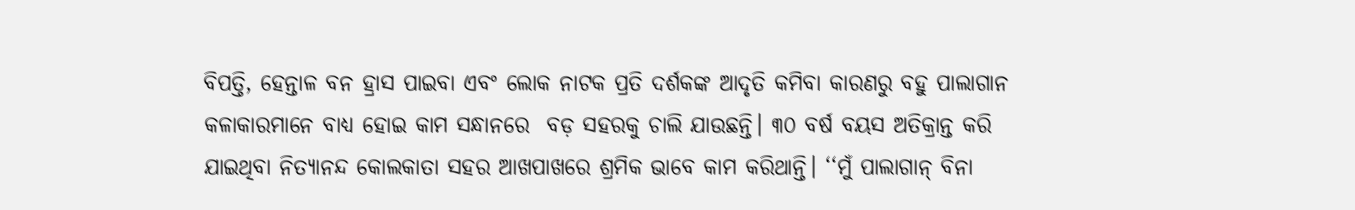ବିପତ୍ତି, ହେନ୍ତାଳ ବନ ହ୍ରାସ ପାଇବା ଏବଂ ଲୋକ ନାଟକ ପ୍ରତି ଦର୍ଶକଙ୍କ ଆଦୃତି କମିବା କାରଣରୁ ବହୁ ପାଲାଗାନ କଳାକାରମାନେ ବାଧ୍ୟ ହୋଇ କାମ ସନ୍ଧାନରେ  ବଡ଼ ସହରକୁ ଚାଲି ଯାଉଛନ୍ତି। ୩୦ ବର୍ଷ ବୟସ ଅତିକ୍ରାନ୍ତ କରି ଯାଇଥିବା ନିତ୍ୟାନନ୍ଦ କୋଲକାତା ସହର ଆଖପାଖରେ ଶ୍ରମିକ ଭାବେ କାମ କରିଥାନ୍ତି। ‘‘ମୁଁ ପାଲାଗାନ୍‌ ବିନା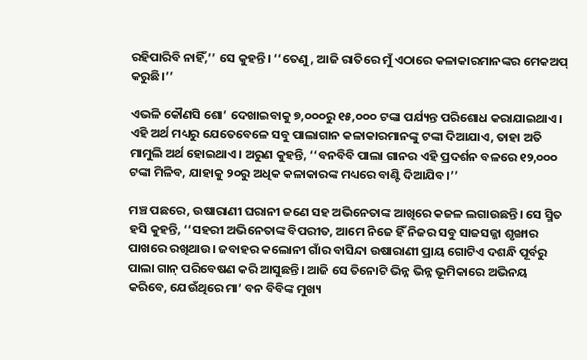ରହିପାରିବି ନାହିଁ,’’ ସେ କୁହନ୍ତି। ‘‘ତେଣୁ, ଆଜି ରାତିରେ ମୁଁ ଏଠାରେ କଳାକାରମାନଙ୍କର ମେକଅପ୍‌ କରୁଛି।’’

ଏଭଳି କୌଣସି ଶୋ’ ଦେଖାଇବାକୁ ୭,୦୦୦ରୁ ୧୫,୦୦୦ ଟଙ୍କା ପର୍ଯ୍ୟନ୍ତ ପରିଶୋଧ କରାଯାଇଥାଏ। ଏହି ଅର୍ଥ ମଧ୍ୟରୁ ଯେତେବେଳେ ସବୁ ପାଲାଗାନ କଳାକାରମାନଙ୍କୁ ଟଙ୍କା ଦିଆଯାଏ, ତାହା ଅତି ମାମୁଲି ଅର୍ଥ ହୋଇଥାଏ। ଅରୁଣ କୁହନ୍ତି, ‘‘ବନବିବି ପାଲା ଗାନର ଏହି ପ୍ରଦର୍ଶନ ବଳରେ ୧୨,୦୦୦ ଟଙ୍କା ମିଳିବ, ଯାହାକୁ ୨୦ରୁ ଅଧିକ କଳାକାରଙ୍କ ମଧ୍ୟରେ ବାଣ୍ଟି ଦିଆଯିବ।’’

ମଞ୍ଚ ପଛରେ, ଉଷାରାଣୀ ଘରାନୀ ଜଣେ ସହ ଅଭିନେତାଙ୍କ ଆଖିରେ କଜଳ ଲଗାଉଛନ୍ତି। ସେ ସ୍ମିତ ହସି କୁହନ୍ତି, ‘‘ସହରୀ ଅଭିନେତାଙ୍କ ବିପରୀତ, ଆମେ ନିଜେ ହିଁ ନିଜର ସବୁ ସାଜସଜ୍ଜା ଶୃଙ୍ଖାର ପାଖରେ ରଖିଥାଉ। ଜବାହର କଲୋନୀ ଗାଁର ବାସିନ୍ଦା ଉଷାରାଣୀ ପ୍ରାୟ ଗୋଟିଏ ଦଶନ୍ଧି ପୂର୍ବରୁ ପାଲା ଗାନ୍‌ ପରିବେଷଣ କରି ଆସୁଛନ୍ତି। ଆଜି ସେ ତିନୋଟି ଭିନ୍ନ ଭିନ୍ନ ଭୂମିକାରେ ଅଭିନୟ କରିବେ, ଯେଉଁଥିରେ ମା’ ବନ ବିବିଙ୍କ ମୁଖ୍ୟ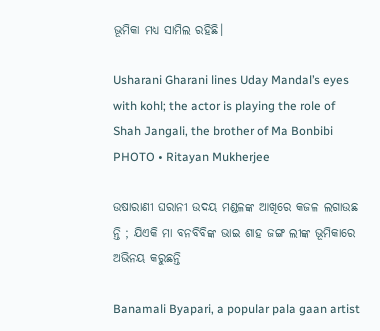ଭୂମିକା ମଧ୍ୟ ସାମିଲ ରହିଛି।

Usharani Gharani lines Uday Mandal’s eyes with kohl; the actor is playing the role of Shah Jangali, the brother of Ma Bonbibi
PHOTO • Ritayan Mukherjee

ଉଷାରାଣୀ ଘରାନୀ ଉଦୟ ମଣ୍ଡଳଙ୍କ ଆଖିରେ କଜଳ ଲଗାଉଛ ନ୍ତି ; ଯିଏକି ମା ବନବିବିଙ୍କ ଭାଇ ଶାହ ଜଙ୍ଗ ଲୀଙ୍କ ଭୂମିକାରେ ଅଭିନୟ କରୁଛନ୍ତି

Banamali Byapari, a popular pala gaan artist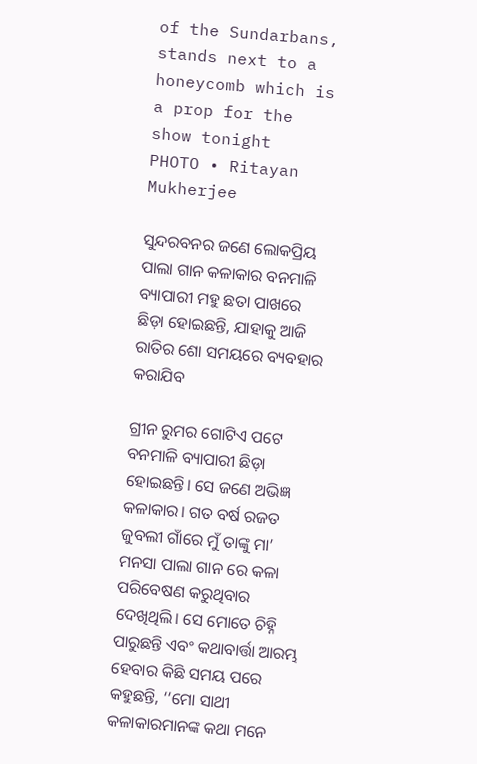of the Sundarbans, stands next to a honeycomb which is a prop for the show tonight
PHOTO • Ritayan Mukherjee

ସୁନ୍ଦରବନର ଜଣେ ଲୋକପ୍ରିୟ ପାଲା ଗାନ କଳାକାର ବନମାଳି ବ୍ୟାପାରୀ ମହୁ ଛତା ପାଖରେ ଛିଡ଼ା ହୋଇଛନ୍ତି, ଯାହାକୁ ଆଜି ରାତିର ଶୋ ସମୟରେ ବ୍ୟବହାର କରାଯିବ

ଗ୍ରୀନ ରୁମର ଗୋଟିଏ ପଟେ ବନମାଳି ବ୍ୟାପାରୀ ଛିଡ଼ା ହୋଇଛନ୍ତି। ସେ ଜଣେ ଅଭିଜ୍ଞ କଳାକାର। ଗତ ବର୍ଷ ରଜତ ଜୁବଲୀ ଗାଁରେ ମୁଁ ତାଙ୍କୁ ମା’ ମନସା ପାଲା ଗାନ ରେ କଳା ପରିବେଷଣ କରୁଥିବାର ଦେଖିଥିଲି। ସେ ମୋତେ ଚିହ୍ନି ପାରୁଛନ୍ତି ଏବଂ କଥାବାର୍ତ୍ତା ଆରମ୍ଭ ହେବାର କିଛି ସମୟ ପରେ କହୁଛନ୍ତି, ‘‘ମୋ ସାଥୀ କଳାକାରମାନଙ୍କ କଥା ମନେ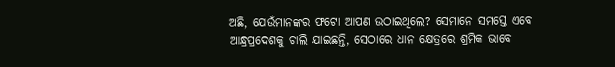ଅଛି, ଯେଉଁମାନଙ୍କର ଫଟୋ ଆପଣ ଉଠାଇଥିଲେ? ସେମାନେ ସମସ୍ତେ ଏବେ ଆନ୍ଧ୍ରପ୍ରଦେଶକୁ ଚାଲି ଯାଇଛନ୍ତି, ସେଠାରେ ଧାନ କ୍ଷେତ୍ରରେ ଶ୍ରମିକ ଭାବେ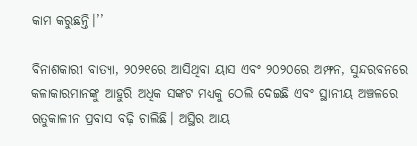କାମ କରୁଛନ୍ତି।’’

ବିନାଶକାରୀ ବାତ୍ୟା, ୨୦୨୧ରେ ଆସିଥିବା ୟାସ ଏବଂ ୨୦୨୦ରେ ଅମ୍ଫନ, ସୁନ୍ଦରବନରେ କଳାକାରମାନଙ୍କୁ ଆହୁରି ଅଧିକ ସଙ୍କଟ ମଧ୍ୟକୁ ଠେଲି ଦେଇଛି ଏବଂ ସ୍ଥାନୀୟ ଅଞ୍ଚଳରେ ଋତୁକାଳୀନ ପ୍ରବାସ ବଢ଼ି ଚାଲିଛି। ଅସ୍ଥିର ଆୟ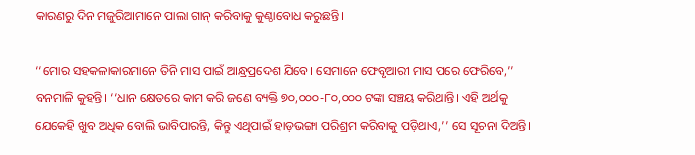କାରଣରୁ ଦିନ ମଜୁରିଆମାନେ ପାଲା ଗାନ୍‌ କରିବାକୁ କୁଣ୍ଠାବୋଧ କରୁଛନ୍ତି।

‘‘ମୋର ସହକଳାକାରମାନେ ତିନି ମାସ ପାଇଁ ଆନ୍ଧ୍ରପ୍ରଦେଶ ଯିବେ। ସେମାନେ ଫେବୃଆରୀ ମାସ ପରେ ଫେରିବେ,’’ ବନମାଳି କୁହନ୍ତି। ‘‘ଧାନ କ୍ଷେତରେ କାମ କରି ଜଣେ ବ୍ୟକ୍ତି ୭୦,୦୦୦-୮୦,୦୦୦ ଟଙ୍କା ସଞ୍ଚୟ କରିଥାନ୍ତି। ଏହି ଅର୍ଥକୁ ଯେକେହି ଖୁବ ଅଧିକ ବୋଲି ଭାବିପାରନ୍ତି, କିନ୍ତୁ ଏଥିପାଇଁ ହାଡ଼ଭଙ୍ଗା ପରିଶ୍ରମ କରିବାକୁ ପଡ଼ିଥାଏ,’’ ସେ ସୂଚନା ଦିଅନ୍ତି।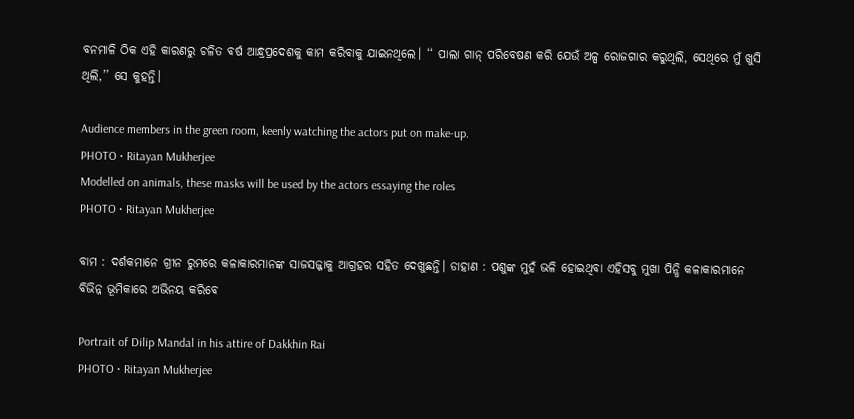ବନମାଳି ଠିକ ଏହି କାରଣରୁ ଚଳିତ ବର୍ଷ ଆନ୍ଧ୍ରପ୍ରଦେଶକୁ କାମ କରିବାକୁ ଯାଇନଥିଲେ। ‘‘ ପାଲା ଗାନ୍‌ ପରିବେଷଣ କରି ଯେଉଁ ଅଳ୍ପ ରୋଜଗାର କରୁଥିଲି, ସେଥିରେ ମୁଁ ଖୁସି ଥିଲି,’’ ସେ କୁହନ୍ତି।

Audience members in the green room, keenly watching the actors put on make-up.
PHOTO • Ritayan Mukherjee
Modelled on animals, these masks will be used by the actors essaying the roles
PHOTO • Ritayan Mukherjee

ବାମ : ଦର୍ଶକମାନେ ଗ୍ରୀନ ରୁମରେ କଳାକାରମାନଙ୍କ ସାଜସଜ୍ଜାକୁ ଆଗ୍ରହର ସହିତ ଦେଖୁଛନ୍ତି। ଡାହାଣ : ପଶୁଙ୍କ ମୁହଁ ଭଳି ହୋଇଥିବା ଏହିସବୁ ମୁଖା ପିନ୍ଧି କଳାକାରମାନେ ବିଭିନ୍ନ ଭୂମିକାରେ ଅଭିନୟ କରିବେ

Portrait of Dilip Mandal in his attire of Dakkhin Rai
PHOTO • Ritayan Mukherjee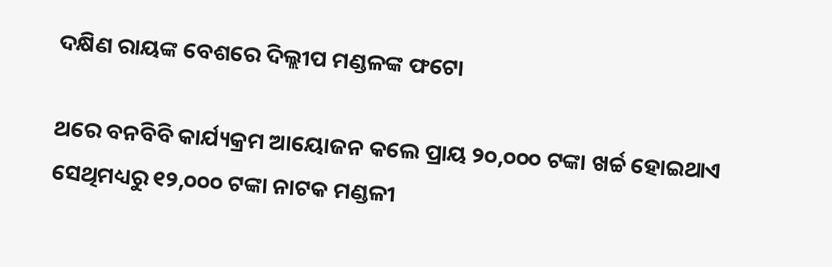ଦକ୍ଷିଣ ରାୟଙ୍କ ବେଶରେ ଦିଲ୍ଲୀପ ମଣ୍ଡଳଙ୍କ ଫଟୋ

ଥରେ ବନବିବି କାର୍ଯ୍ୟକ୍ରମ ଆୟୋଜନ କଲେ ପ୍ରାୟ ୨୦,୦୦୦ ଟଙ୍କା ଖର୍ଚ୍ଚ ହୋଇଥାଏ ସେଥିମଧ୍ୟରୁ ୧୨,୦୦୦ ଟଙ୍କା ନାଟକ ମଣ୍ଡଳୀ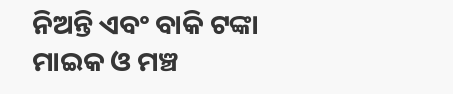ନିଅନ୍ତି ଏବଂ ବାକି ଟଙ୍କା ମାଇକ ଓ ମଞ୍ଚ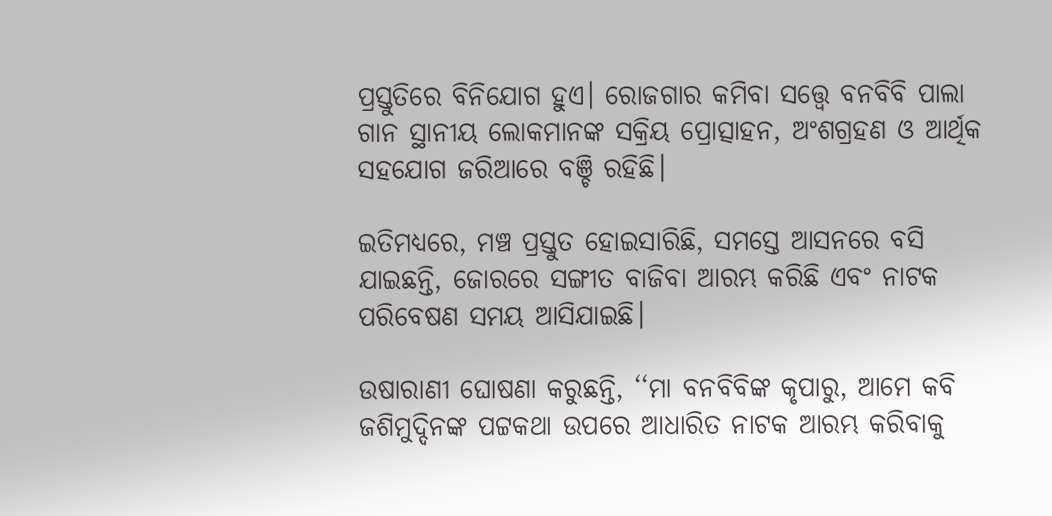ପ୍ରସ୍ତୁତିରେ ବିନିଯୋଗ ହୁଏ। ରୋଜଗାର କମିବା ସତ୍ତ୍ୱେ ବନବିବି ପାଲା ଗାନ ସ୍ଥାନୀୟ ଲୋକମାନଙ୍କ ସକ୍ରିୟ ପ୍ରୋତ୍ସାହନ, ଅଂଶଗ୍ରହଣ ଓ ଆର୍ଥିକ ସହଯୋଗ ଜରିଆରେ ବଞ୍ଚି ରହିଛି।

ଇତିମଧ୍ୟରେ, ମଞ୍ଚ ପ୍ରସ୍ତୁତ ହୋଇସାରିଛି, ସମସ୍ତେ ଆସନରେ ବସି ଯାଇଛନ୍ତି, ଜୋରରେ ସଙ୍ଗୀତ ବାଜିବା ଆରମ୍ଭ କରିଛି ଏବଂ ନାଟକ ପରିବେଷଣ ସମୟ ଆସିଯାଇଛି।

ଉଷାରାଣୀ ଘୋଷଣା କରୁଛନ୍ତି, ‘‘ମା ବନବିବିଙ୍କ କୃପାରୁ, ଆମେ କବି ଜଶିମୁଦ୍ଦିନଙ୍କ ପଟ୍ଟକଥା ଉପରେ ଆଧାରିତ ନାଟକ ଆରମ୍ଭ କରିବାକୁ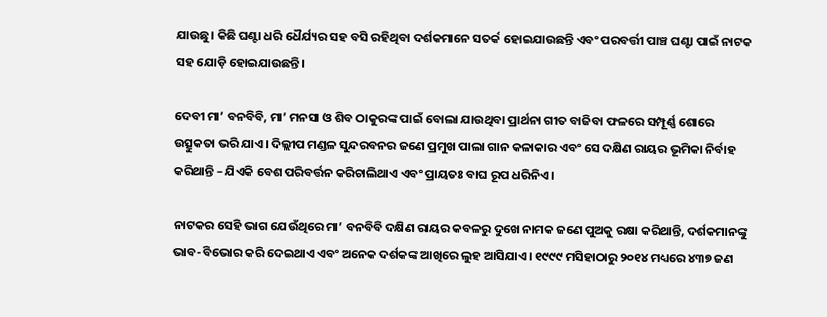ଯାଉଛୁ। କିଛି ଘଣ୍ଟା ଧରି ଧୈର୍ଯ୍ୟର ସହ ବସି ରହିଥିବା ଦର୍ଶକମାନେ ସତର୍କ ହୋଇଯାଉଛନ୍ତି ଏବଂ ପରବର୍ତ୍ତୀ ପାଞ୍ଚ ଘଣ୍ଟା ପାଇଁ ନାଟକ ସହ ଯୋଡ଼ି ହୋଇଯାଉଛନ୍ତି।

ଦେବୀ ମା’ ବନବିବି, ମା’ ମନସା ଓ ଶିବ ଠାକୁରଙ୍କ ପାଇଁ ବୋଲା ଯାଉଥିବା ପ୍ରାର୍ଥନା ଗୀତ ବାଜିବା ଫଳରେ ସମ୍ପୂର୍ଣ୍ଣ ଶୋରେ ଉତ୍ସୁକତା ଭରି ଯାଏ। ଦିଲ୍ଲୀପ ମଣ୍ଡଳ ସୁନ୍ଦରବନର ଜଣେ ପ୍ରମୁଖ ପାଲା ଗାନ କଳାକାର ଏବଂ ସେ ଦକ୍ଷିଣ ରାୟର ଭୂମିକା ନିର୍ବାହ କରିଥାନ୍ତି – ଯିଏକି ବେଶ ପରିବର୍ତ୍ତନ କରିଚାଲିଥାଏ ଏବଂ ପ୍ରାୟତଃ ବାଘ ରୂପ ଧରିନିଏ।

ନାଟକର ସେହି ଭାଗ ଯେଉଁଥିରେ ମା’ ବନବିବି ଦକ୍ଷିଣ ରାୟର କବଳରୁ ଦୁଖେ ନାମକ ଜଣେ ପୁଅକୁ ରକ୍ଷା କରିଥାନ୍ତି, ଦର୍ଶକମାନଙ୍କୁ ଭାବ-ବିଭୋର କରି ଦେଇଥାଏ ଏବଂ ଅନେକ ଦର୍ଶକଙ୍କ ଆଖିରେ ଲୁହ ଆସିଯାଏ। ୧୯୯୯ ମସିହାଠାରୁ ୨୦୧୪ ମଧ୍ୟରେ ୪୩୭ ଜଣ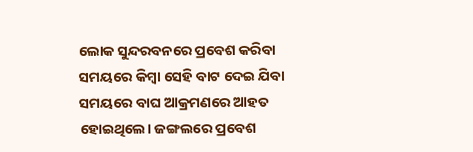ଲୋକ ସୁନ୍ଦରବନରେ ପ୍ରବେଶ କରିବା ସମୟରେ କିମ୍ବା ସେହି ବାଟ ଦେଇ ଯିବା ସମୟରେ ବାଘ ଆକ୍ରମଣରେ ଆହତ ହୋଇଥିଲେ। ଜଙ୍ଗଲରେ ପ୍ରବେଶ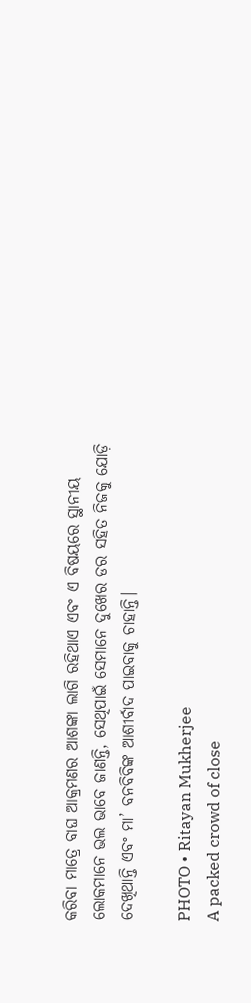କରିବା ମାତ୍ରେ ବାଘ ଆକ୍ରମଣର ଆଶଙ୍କା ଲାଗି ରହିଥାଏ ଏବଂ ଏ ବିଷୟରେ ସ୍ଥାନୀୟ ଲୋକମାନେ ଭଲ ଭାବେ ଜାଣନ୍ତି, ସେଥିପାଇଁ ସେମାନେ ଦୁଖେର ଡର ସହିତ ନିଜକୁ ଯୋଡ଼ି ଦେଖିଥାନ୍ତି ଏବଂ ମା’ ବନବିବିଙ୍କ ଆଶୀର୍ବାଦ ପାଇବାକୁ ଚାହାନ୍ତି।

PHOTO • Ritayan Mukherjee
A packed crowd of close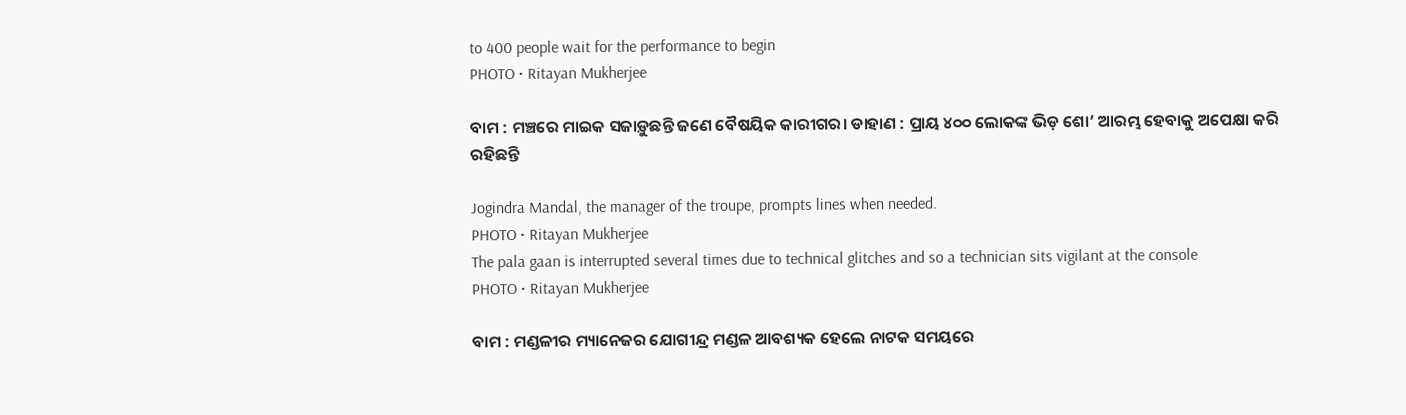to 400 people wait for the performance to begin
PHOTO • Ritayan Mukherjee

ବାମ : ମଞ୍ଚରେ ମାଇକ ସଜାଡ଼ୁଛନ୍ତି ଜଣେ ବୈଷୟିକ କାରୀଗର। ଡାହାଣ : ପ୍ରାୟ ୪୦୦ ଲୋକଙ୍କ ଭିଡ଼ ଶୋ’ ଆରମ୍ଭ ହେବାକୁ ଅପେକ୍ଷା କରି ରହିଛନ୍ତି

Jogindra Mandal, the manager of the troupe, prompts lines when needed.
PHOTO • Ritayan Mukherjee
The pala gaan is interrupted several times due to technical glitches and so a technician sits vigilant at the console
PHOTO • Ritayan Mukherjee

ବାମ : ମଣ୍ଡଳୀର ମ୍ୟାନେଜର ଯୋଗୀନ୍ଦ୍ର ମଣ୍ଡଳ ଆବଶ୍ୟକ ହେଲେ ନାଟକ ସମୟରେ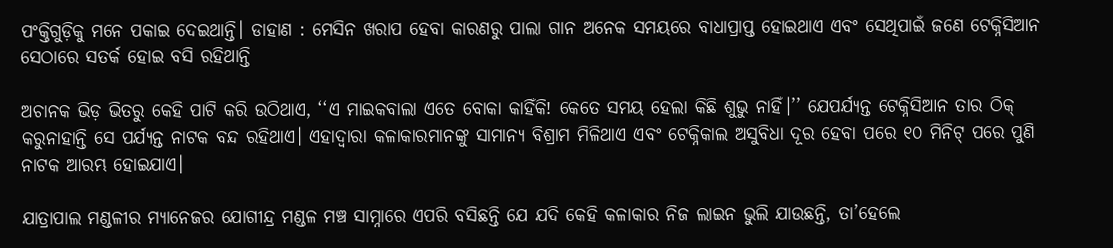ପଂକ୍ତିଗୁଡ଼ିକୁ ମନେ ପକାଇ ଦେଇଥାନ୍ତି। ଡାହାଣ : ମେସିନ ଖରାପ ହେବା କାରଣରୁ ପାଲା ଗାନ ଅନେକ ସମୟରେ ବାଧାପ୍ରାପ୍ତ ହୋଇଥାଏ ଏବଂ ସେଥିପାଇଁ ଜଣେ ଟେକ୍ନିସିଆନ ସେଠାରେ ସତର୍କ ହୋଇ ବସି ରହିଥାନ୍ତି

ଅଚାନକ ଭିଡ଼ ଭିତରୁ କେହି ପାଟି କରି ଉଠିଥାଏ, ‘‘ଏ ମାଇକବାଲା ଏତେ ବୋକା କାହିଁକି! କେତେ ସମୟ ହେଲା କିଛି ଶୁଭୁ ନାହିଁ।’’ ଯେପର୍ଯ୍ୟନ୍ତ ଟେକ୍ନିସିଆନ ତାର ଠିକ୍‌ କରୁନାହାନ୍ତି ସେ ପର୍ଯ୍ୟନ୍ତ ନାଟକ ବନ୍ଦ ରହିଥାଏ। ଏହାଦ୍ୱାରା କଳାକାରମାନଙ୍କୁ ସାମାନ୍ୟ ବିଶ୍ରାମ ମିଳିଥାଏ ଏବଂ ଟେକ୍ନିକାଲ ଅସୁବିଧା ଦୂର ହେବା ପରେ ୧୦ ମିନିଟ୍‌ ପରେ ପୁଣି ନାଟକ ଆରମ୍ଭ ହୋଇଯାଏ।

ଯାତ୍ରାପାଲ ମଣ୍ଡଳୀର ମ୍ୟାନେଜର ଯୋଗୀନ୍ଦ୍ର ମଣ୍ଡଳ ମଞ୍ଚ ସାମ୍ନାରେ ଏପରି ବସିଛନ୍ତି ଯେ ଯଦି କେହି କଳାକାର ନିଜ ଲାଇନ ଭୁଲି ଯାଉଛନ୍ତି, ତା’ହେଲେ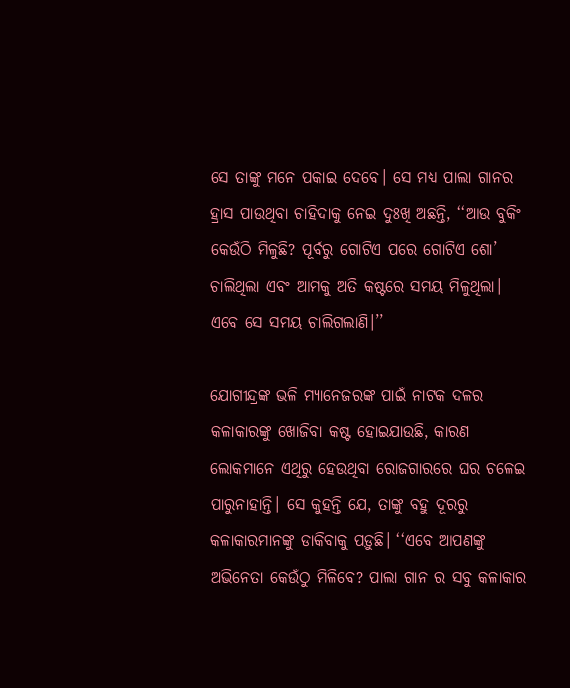ସେ ତାଙ୍କୁ ମନେ ପକାଇ ଦେବେ। ସେ ମଧ୍ୟ ପାଲା ଗାନର ହ୍ରାସ ପାଉଥିବା ଚାହିଦାକୁ ନେଇ ଦୁଃଖି ଅଛନ୍ତି, ‘‘ଆଉ ବୁକିଂ କେଉଁଠି ମିଳୁଛି? ପୂର୍ବରୁ ଗୋଟିଏ ପରେ ଗୋଟିଏ ଶୋ’ ଚାଲିଥିଲା ଏବଂ ଆମକୁ ଅତି କଷ୍ଟରେ ସମୟ ମିଳୁଥିଲା। ଏବେ ସେ ସମୟ ଚାଲିଗଲାଣି।’’

ଯୋଗୀନ୍ଦ୍ରଙ୍କ ଭଳି ମ୍ୟାନେଜରଙ୍କ ପାଇଁ ନାଟକ ଦଳର କଳାକାରଙ୍କୁ ଖୋଜିବା କଷ୍ଟ ହୋଇଯାଉଛି, କାରଣ ଲୋକମାନେ ଏଥିରୁ ହେଉଥିବା ରୋଜଗାରରେ ଘର ଚଳେଇ ପାରୁନାହାନ୍ତି। ସେ କୁହନ୍ତି ଯେ, ତାଙ୍କୁ ବହୁ ଦୂରରୁ କଳାକାରମାନଙ୍କୁ ଡାକିବାକୁ ପଡ଼ୁଛି। ‘‘ଏବେ ଆପଣଙ୍କୁ ଅଭିନେତା କେଉଁଠୁ ମିଳିବେ? ପାଲା ଗାନ ର ସବୁ କଳାକାର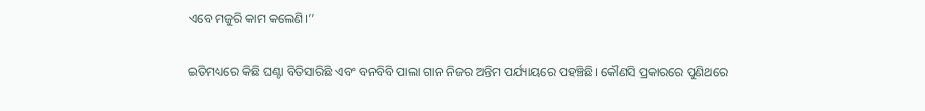ଏବେ ମଜୁରି କାମ କଲେଣି।’’

ଇତିମଧ୍ୟରେ କିଛି ଘଣ୍ଟା ବିତିସାରିଛି ଏବଂ ବନବିବି ପାଲା ଗାନ ନିଜର ଅନ୍ତିମ ପର୍ଯ୍ୟାୟରେ ପହଞ୍ଚିଛି। କୌଣସି ପ୍ରକାରରେ ପୁଣିଥରେ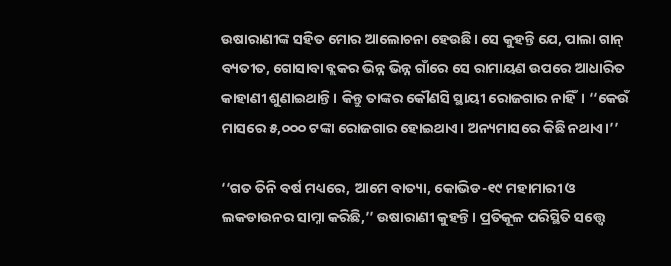ଉଷାରାଣୀଙ୍କ ସହିତ ମୋର ଆଲୋଚନା ହେଉଛି। ସେ କୁହନ୍ତି ଯେ, ପାଲା ଗାନ୍‌ ବ୍ୟତୀତ, ଗୋସାବା ବ୍ଲକର ଭିନ୍ନ ଭିନ୍ନ ଗାଁରେ ସେ ରାମାୟଣ ଉପରେ ଆଧାରିତ କାହାଣୀ ଶୁଣାଇଥାନ୍ତି। କିନ୍ତୁ ତାଙ୍କର କୌଣସି ସ୍ଥାୟୀ ରୋଜଗାର ନାହିଁ। ‘‘କେଉଁ ମାସରେ ୫,୦୦୦ ଟଙ୍କା ରୋଜଗାର ହୋଇଥାଏ। ଅନ୍ୟମାସରେ କିଛି ନଥାଏ।’’

‘‘ଗତ ତିନି ବର୍ଷ ମଧ୍ୟରେ, ଆମେ ବାତ୍ୟା, କୋଭିଡ-୧୯ ମହାମାରୀ ଓ ଲକଡାଉନର ସାମ୍ନା କରିଛି,’’ ଉଷାରାଣୀ କୁହନ୍ତି। ପ୍ରତିକୂଳ ପରିସ୍ଥିତି ସତ୍ତ୍ୱେ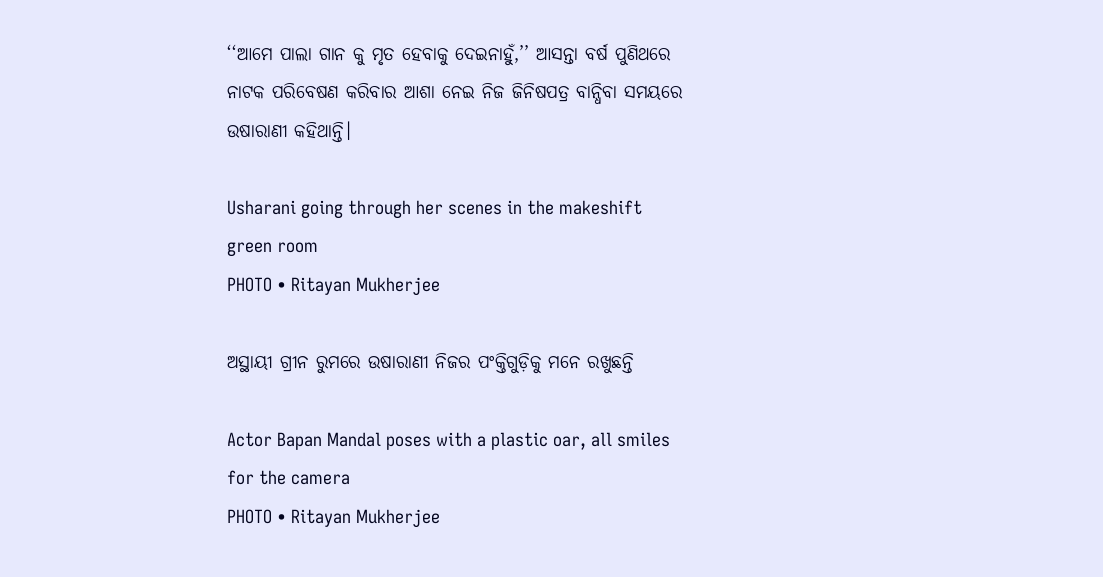‘‘ଆମେ ପାଲା ଗାନ କୁ ମୃତ ହେବାକୁ ଦେଇନାହୁଁ,’’ ଆସନ୍ତା ବର୍ଷ ପୁଣିଥରେ ନାଟକ ପରିବେଷଣ କରିବାର ଆଶା ନେଇ ନିଜ ଜିନିଷପତ୍ର ବାନ୍ଧିବା ସମୟରେ ଉଷାରାଣୀ କହିଥାନ୍ତି।

Usharani going through her scenes in the makeshift green room
PHOTO • Ritayan Mukherjee

ଅସ୍ଥାୟୀ ଗ୍ରୀନ ରୁମରେ ଉଷାରାଣୀ ନିଜର ପଂକ୍ତିଗୁଡ଼ିକୁ ମନେ ରଖୁଛନ୍ତି

Actor Bapan Mandal poses with a plastic oar, all smiles for the camera
PHOTO • Ritayan Mukherjee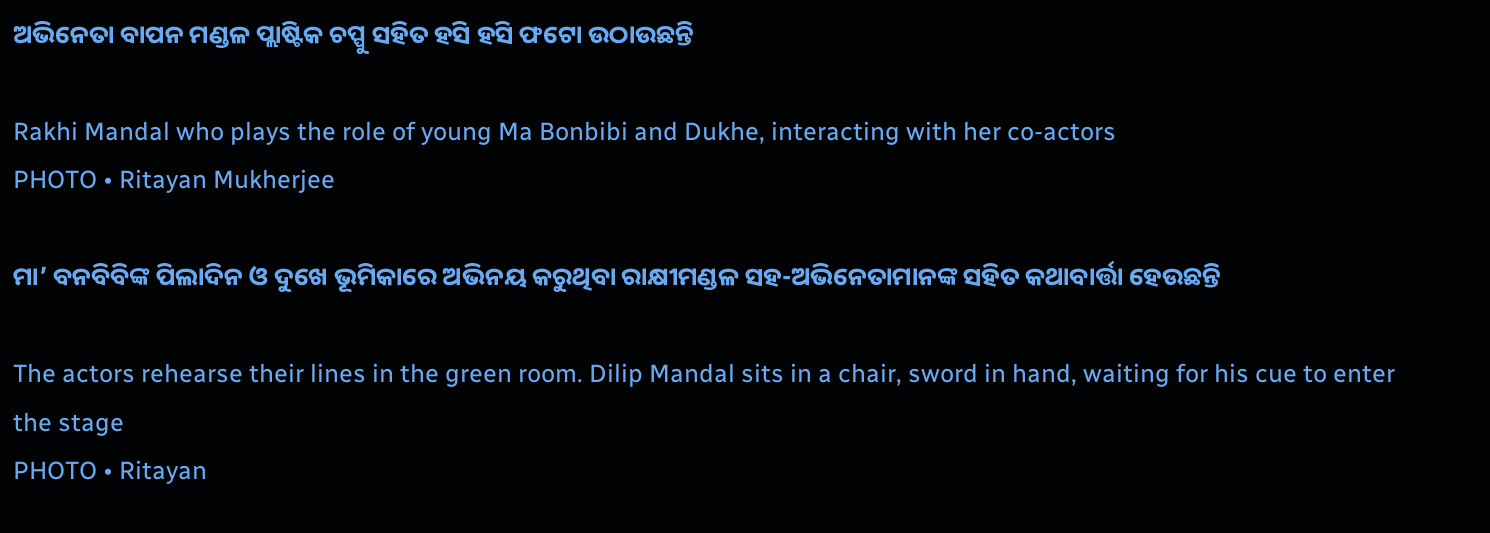ଅଭିନେତା ବାପନ ମଣ୍ଡଳ ପ୍ଲାଷ୍ଟିକ ଚପ୍ପୁ ସହିତ ହସି ହସି ଫଟୋ ଉଠାଉଛନ୍ତି

Rakhi Mandal who plays the role of young Ma Bonbibi and Dukhe, interacting with her co-actors
PHOTO • Ritayan Mukherjee

ମା’ ବନବିବିଙ୍କ ପିଲାଦିନ ଓ ଦୁଖେ ଭୂମିକାରେ ଅଭିନୟ କରୁଥିବା ରାକ୍ଷୀମଣ୍ଡଳ ସହ-ଅଭିନେତାମାନଙ୍କ ସହିତ କଥାବାର୍ତ୍ତା ହେଉଛନ୍ତି

The actors rehearse their lines in the green room. Dilip Mandal sits in a chair, sword in hand, waiting for his cue to enter the stage
PHOTO • Ritayan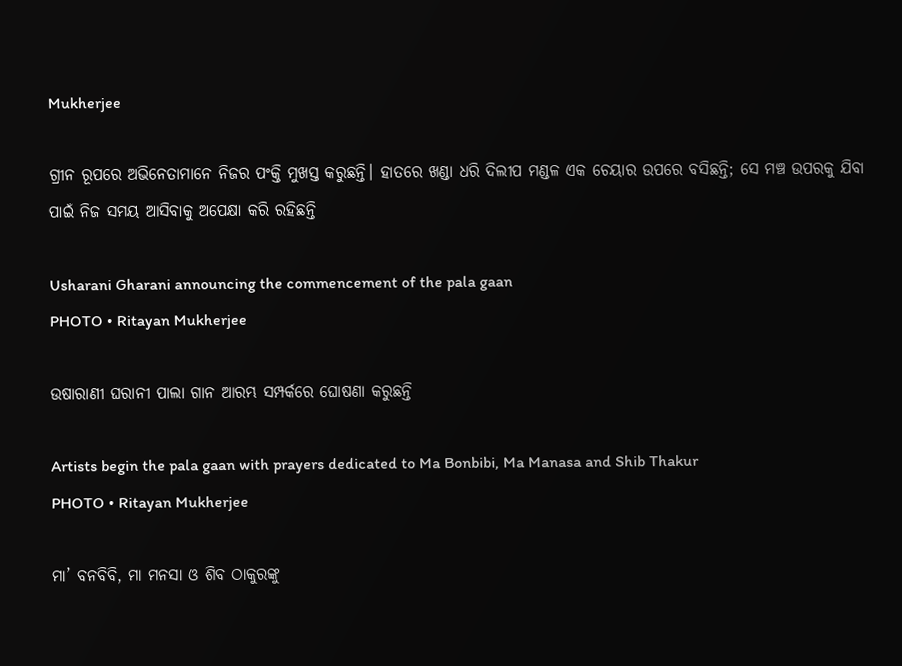Mukherjee

ଗ୍ରୀନ ରୂପରେ ଅଭିନେତାମାନେ ନିଜର ପଂକ୍ତି ମୁଖସ୍ତ କରୁଛନ୍ତି। ହାତରେ ଖଣ୍ଡା ଧରି ଦିଲୀପ ମଣ୍ଡଳ ଏକ ଚେୟାର ଉପରେ ବସିଛନ୍ତି; ସେ ମଞ୍ଚ ଉପରକୁ ଯିବା ପାଇଁ ନିଜ ସମୟ ଆସିବାକୁ ଅପେକ୍ଷା କରି ରହିଛନ୍ତି

Usharani Gharani announcing the commencement of the pala gaan
PHOTO • Ritayan Mukherjee

ଉଷାରାଣୀ ଘରାନୀ ପାଲା ଗାନ ଆରମ୍ଭ ସମ୍ପର୍କରେ ଘୋଷଣା କରୁଛନ୍ତି

Artists begin the pala gaan with prayers dedicated to Ma Bonbibi, Ma Manasa and Shib Thakur
PHOTO • Ritayan Mukherjee

ମା’ ବନବିବି, ମା ମନସା ଓ ଶିବ ଠାକୁରଙ୍କୁ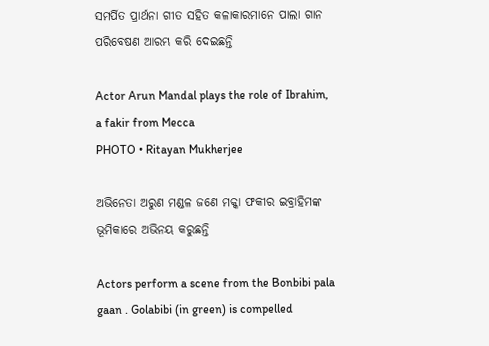ସମର୍ପିତ ପ୍ରାର୍ଥନା ଗୀତ ସହିତ କଳାକାରମାନେ ପାଲା ଗାନ ପରିବେଷଣ ଆରମ୍ଭ କରି ଦେଇଛନ୍ତି

Actor Arun Mandal plays the role of Ibrahim, a fakir from Mecca
PHOTO • Ritayan Mukherjee

ଅଭିନେତା ଅରୁଣ ମଣ୍ଡଳ ଜଣେ ମକ୍କା ଫକୀର ଇବ୍ରାହିମଙ୍କ ଭୂମିକାରେ ଅଭିନୟ କରୁଛନ୍ତି

Actors perform a scene from the Bonbibi pala gaan . Golabibi (in green) is compelled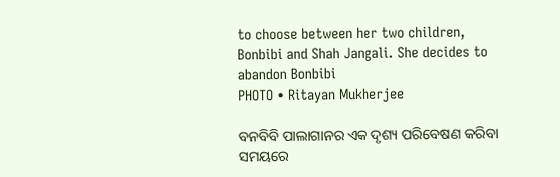to choose between her two children, Bonbibi and Shah Jangali. She decides to abandon Bonbibi
PHOTO • Ritayan Mukherjee

ବନବିବି ପାଲାଗାନର ଏକ ଦୃଶ୍ୟ ପରିବେଷଣ କରିବା ସମୟରେ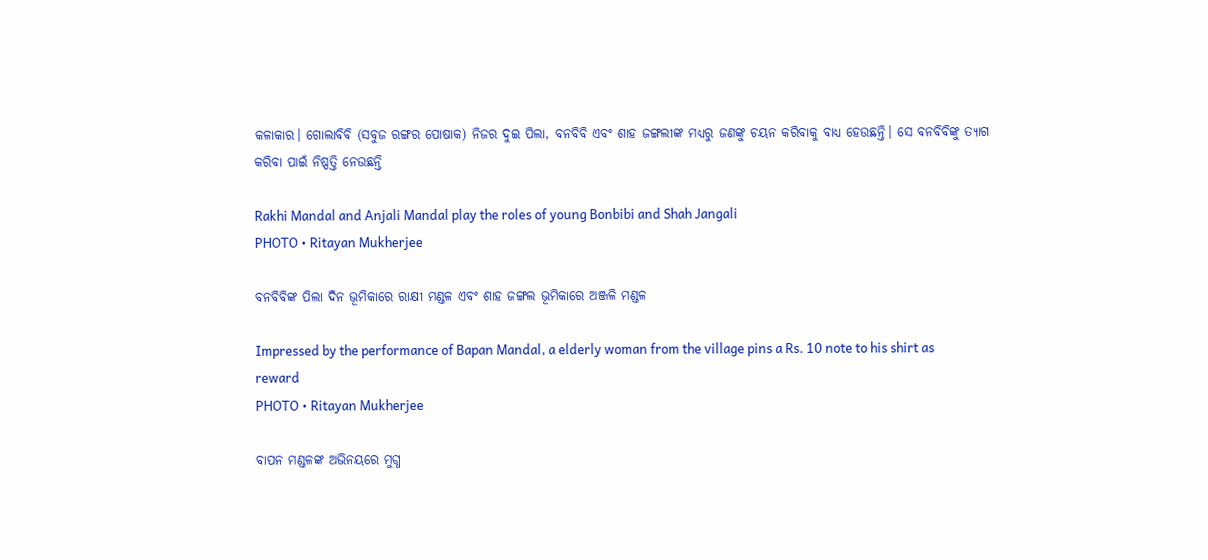କଳାକାର। ଗୋଲାବିବି (ସବୁଜ ରଙ୍ଗର ପୋଷାକ) ନିଜର ଦୁଇ ପିଲା, ବନବିବି ଏବଂ ଶାହ ଜଙ୍ଗଲୀଙ୍କ ମଧ୍ୟରୁ ଜଣଙ୍କୁ ଚୟନ କରିବାକୁ ବାଧ୍ୟ ହେଉଛନ୍ତି। ସେ ବନବିବିଙ୍କୁ ତ୍ୟାଗ କରିବା ପାଇଁ ନିଷ୍ପତ୍ତି ନେଉଛନ୍ତି

Rakhi Mandal and Anjali Mandal play the roles of young Bonbibi and Shah Jangali
PHOTO • Ritayan Mukherjee

ବନବିବିଙ୍କ ପିଲା ଦିନ ଭୂମିକାରେ ରାକ୍ଷୀ ମଣ୍ଡଳ ଏବଂ ଶାହ ଜଙ୍ଗଲ ଭୂମିକାରେ ଅଞ୍ଜଳି ମଣ୍ଡଳ

Impressed by the performance of Bapan Mandal, a elderly woman from the village pins a Rs. 10 note to his shirt as reward
PHOTO • Ritayan Mukherjee

ବାପନ ମଣ୍ଡଳଙ୍କ ଅଭିନୟରେ ମୁଗ୍ଧ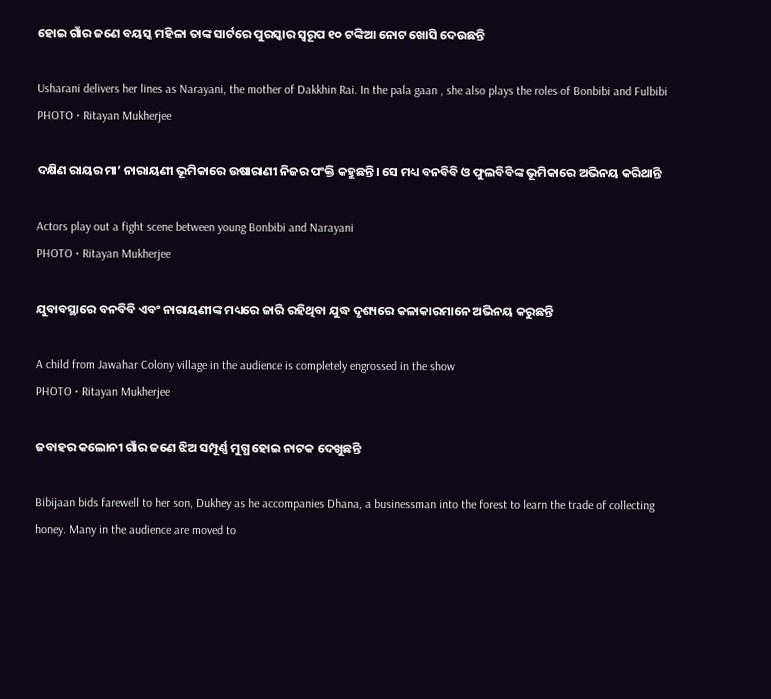ହୋଇ ଗାଁର ଜଣେ ବୟସ୍କ ମହିଳା ତାଙ୍କ ସାର୍ଟରେ ପୁରସ୍କାର ସ୍ୱରୂପ ୧୦ ଟଙ୍କିଆ ନୋଟ ଖୋସି ଦେଉଛନ୍ତି

Usharani delivers her lines as Narayani, the mother of Dakkhin Rai. In the pala gaan , she also plays the roles of Bonbibi and Fulbibi
PHOTO • Ritayan Mukherjee

ଦକ୍ଷିଣ ରାୟର ମା’ ନାରାୟଣୀ ଭୂମିକାରେ ଉଷାରାଣୀ ନିଜର ପଂକ୍ତି କହୁଛନ୍ତି। ସେ ମଧ୍ୟ ବନବିବି ଓ ଫୁଲବିବିଙ୍କ ଭୂମିକାରେ ଅଭିନୟ କରିଥାନ୍ତି

Actors play out a fight scene between young Bonbibi and Narayani
PHOTO • Ritayan Mukherjee

ଯୁବାବସ୍ଥାରେ ବନବିବି ଏବଂ ନାରାୟଣୀଙ୍କ ମଧ୍ୟରେ ଜାରି ରହିଥିବା ଯୁଦ୍ଧ ଦୃଶ୍ୟରେ କଳାକାରମାନେ ଅଭିନୟ କରୁଛନ୍ତି

A child from Jawahar Colony village in the audience is completely engrossed in the show
PHOTO • Ritayan Mukherjee

ଜବାହର କଲୋନୀ ଗାଁର ଜଣେ ଝିଅ ସମ୍ପୂର୍ଣ୍ଣ ମୁଗ୍ଧ ହୋଇ ନାଟକ ଦେଖୁଛନ୍ତି

Bibijaan bids farewell to her son, Dukhey as he accompanies Dhana, a businessman into the forest to learn the trade of collecting honey. Many in the audience are moved to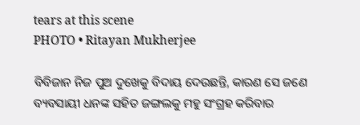tears at this scene
PHOTO • Ritayan Mukherjee

ବିବିଜାନ ନିଜ ପୁଅ ଦୁଖେକୁ ବିଦାୟ ଦେଉଛନ୍ତି, କାରଣ ସେ ଜଣେ ବ୍ୟବସାୟୀ ଧନଙ୍କ ସହିତ ଜଙ୍ଗଲକୁ ମହୁ ସଂଗ୍ରହ କରିବାର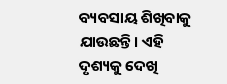ବ୍ୟବସାୟ ଶିଖିବାକୁ ଯାଉଛନ୍ତି। ଏହି ଦୃଶ୍ୟକୁ ଦେଖି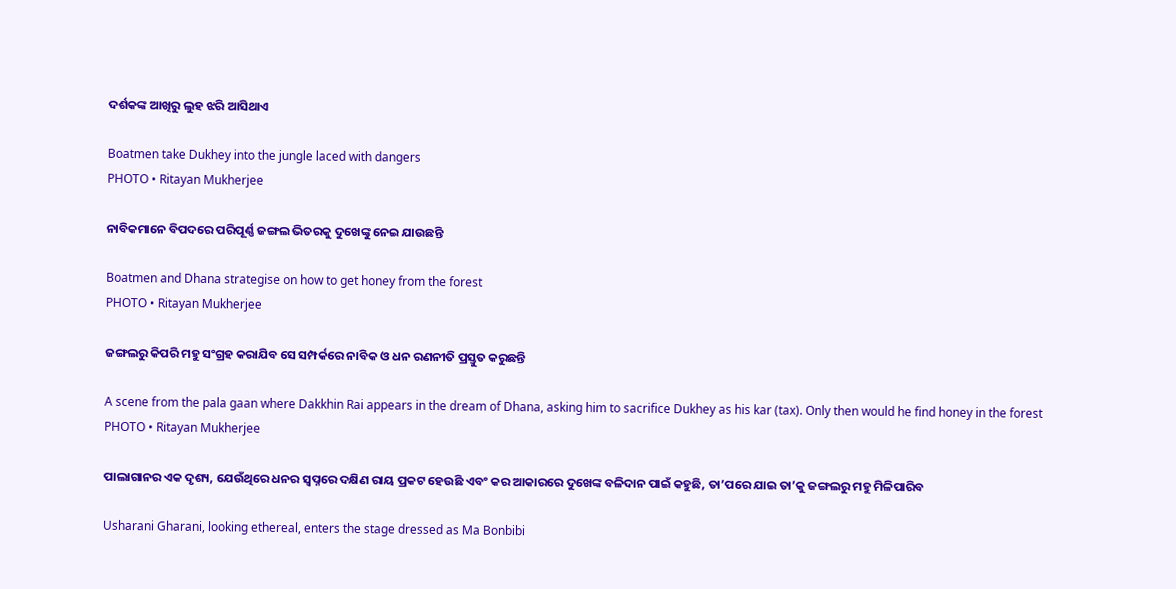ଦର୍ଶକଙ୍କ ଆଖିରୁ ଲୁହ ଝରି ଆସିଥାଏ

Boatmen take Dukhey into the jungle laced with dangers
PHOTO • Ritayan Mukherjee

ନାବିକମାନେ ବିପଦରେ ପରିପୂର୍ଣ୍ଣ ଜଙ୍ଗଲ ଭିତରକୁ ଦୁଖେଙ୍କୁ ନେଇ ଯାଉଛନ୍ତି

Boatmen and Dhana strategise on how to get honey from the forest
PHOTO • Ritayan Mukherjee

ଜଙ୍ଗଲରୁ କିପରି ମହୁ ସଂଗ୍ରହ କରାଯିବ ସେ ସମ୍ପର୍କରେ ନାବିକ ଓ ଧନ ରଣନୀତି ପ୍ରସ୍ତୁତ କରୁଛନ୍ତି

A scene from the pala gaan where Dakkhin Rai appears in the dream of Dhana, asking him to sacrifice Dukhey as his kar (tax). Only then would he find honey in the forest
PHOTO • Ritayan Mukherjee

ପାଲାଗାନର ଏକ ଦୃଶ୍ୟ, ଯେଉଁଥିରେ ଧନର ସ୍ୱପ୍ନରେ ଦକ୍ଷିଣ ରାୟ ପ୍ରକଟ ହେଉଛି ଏବଂ କର ଆକାରରେ ଦୁଖେଙ୍କ ବଳିଦାନ ପାଇଁ କହୁଛି, ତା’ପରେ ଯାଇ ତା’କୁ ଜଙ୍ଗଲରୁ ମହୁ ମିଳିପାରିବ

Usharani Gharani, looking ethereal, enters the stage dressed as Ma Bonbibi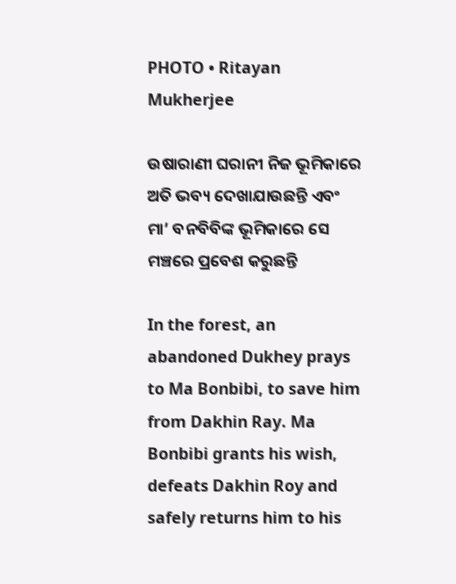PHOTO • Ritayan Mukherjee

ଉଷାରାଣୀ ଘରାନୀ ନିଜ ଭୂମିକାରେ ଅତି ଭବ୍ୟ ଦେଖାଯାଉଛନ୍ତି ଏବଂ ମା’ ବନବିବିଙ୍କ ଭୂମିକାରେ ସେ ମଞ୍ଚରେ ପ୍ରବେଶ କରୁଛନ୍ତି

In the forest, an abandoned Dukhey prays to Ma Bonbibi, to save him from Dakhin Ray. Ma Bonbibi grants his wish, defeats Dakhin Roy and safely returns him to his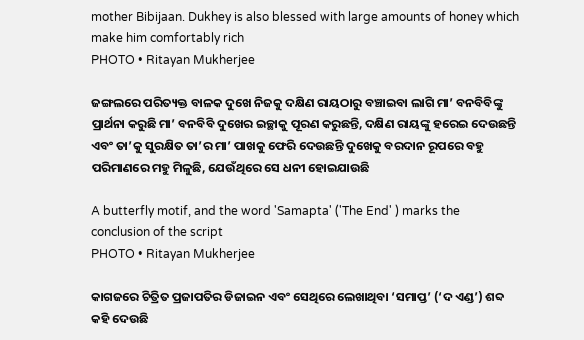mother Bibijaan. Dukhey is also blessed with large amounts of honey which make him comfortably rich
PHOTO • Ritayan Mukherjee

ଜଙ୍ଗଲରେ ପରିତ୍ୟକ୍ତ ବାଳକ ଦୁଖେ ନିଜକୁ ଦକ୍ଷିଣ ରାୟଠାରୁ ବଞ୍ଚାଇବା ଲାଗି ମା’ ବନବିବିଙ୍କୁ ପ୍ରାର୍ଥନା କରୁଛି ମା’ ବନବିବି ଦୁଖେର ଇଚ୍ଛାକୁ ପୂରଣ କରୁଛନ୍ତି, ଦକ୍ଷିଣ ରାୟଙ୍କୁ ହରେଇ ଦେଉଛନ୍ତି ଏବଂ ତା’କୁ ସୁରକ୍ଷିତ ତା’ର ମା’ ପାଖକୁ ଫେରି ଦେଉଛନ୍ତି ଦୁଖେକୁ ବରଦାନ ରୂପରେ ବହୁ ପରିମାଣରେ ମହୁ ମିଳୁଛି, ଯେଉଁଥିରେ ସେ ଧନୀ ହୋଇଯାଉଛି

A butterfly motif, and the word 'Samapta' ('The End' ) marks the conclusion of the script
PHOTO • Ritayan Mukherjee

କାଗଜରେ ଚିତ୍ରିତ ପ୍ରଜାପତିର ଡିଜାଇନ ଏବଂ ସେଥିରେ ଲେଖାଥିବା ‘ସମାପ୍ତ’ (‘ଦ ଏଣ୍ଡ’) ଶବ୍ଦ କହି ଦେଉଛି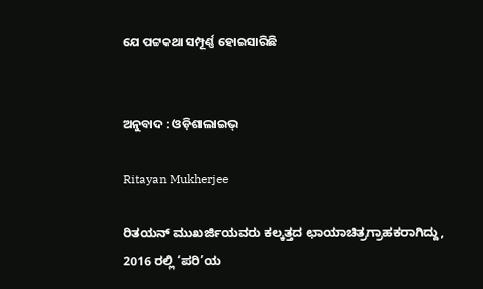ଯେ ପଟ୍ଟକଥା ସମ୍ପୂର୍ଣ୍ଣ ହୋଇସାରିଛି


ଅନୁବାଦ : ଓଡ଼ିଶାଲାଇଭ୍‍

Ritayan Mukherjee

ರಿತಯನ್ ಮುಖರ್ಜಿಯವರು ಕಲ್ಕತ್ತದ ಛಾಯಾಚಿತ್ರಗ್ರಾಹಕರಾಗಿದ್ದು, 2016 ರಲ್ಲಿ ‘ಪರಿ’ಯ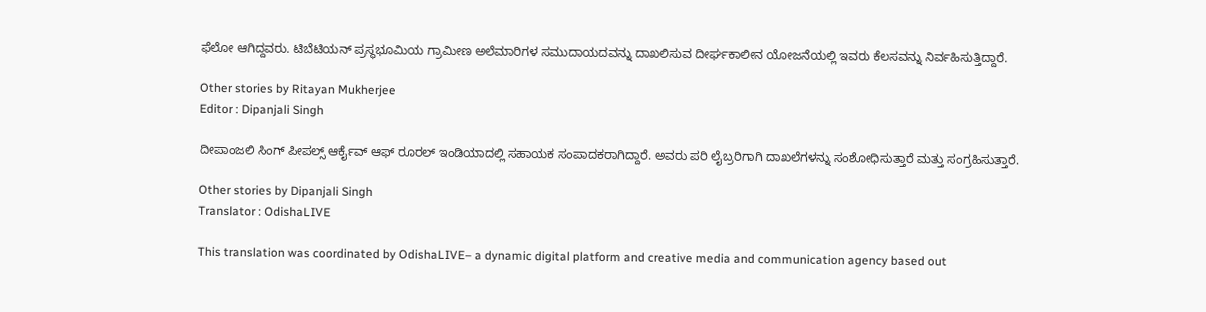ಫೆಲೋ ಆಗಿದ್ದವರು. ಟಿಬೆಟಿಯನ್ ಪ್ರಸ್ಥಭೂಮಿಯ ಗ್ರಾಮೀಣ ಅಲೆಮಾರಿಗಳ ಸಮುದಾಯದವನ್ನು ದಾಖಲಿಸುವ ದೀರ್ಘಕಾಲೀನ ಯೋಜನೆಯಲ್ಲಿ ಇವರು ಕೆಲಸವನ್ನು ನಿರ್ವಹಿಸುತ್ತಿದ್ದಾರೆ.

Other stories by Ritayan Mukherjee
Editor : Dipanjali Singh

ದೀಪಾಂಜಲಿ ಸಿಂಗ್ ಪೀಪಲ್ಸ್ ಆರ್ಕೈವ್ ಆಫ್ ರೂರಲ್ ಇಂಡಿಯಾದಲ್ಲಿ ಸಹಾಯಕ ಸಂಪಾದಕರಾಗಿದ್ದಾರೆ. ಅವರು ಪರಿ ಲೈಬ್ರರಿಗಾಗಿ ದಾಖಲೆಗಳನ್ನು ಸಂಶೋಧಿಸುತ್ತಾರೆ ಮತ್ತು ಸಂಗ್ರಹಿಸುತ್ತಾರೆ.

Other stories by Dipanjali Singh
Translator : OdishaLIVE

This translation was coordinated by OdishaLIVE– a dynamic digital platform and creative media and communication agency based out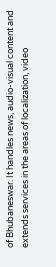of Bhubaneswar. It handles news, audio-visual content and extends services in the areas of localization, video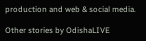production and web & social media.

Other stories by OdishaLIVE